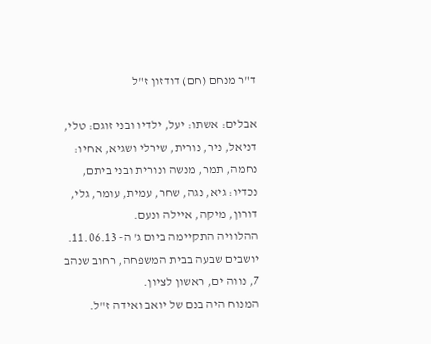ד"ר מנחם (חם) דודזון ז"ל

אבלים: אשתו: יעל, ילדיו ובני זוגם: טלי, דניאל, ניר, נורית, שירלי ושגיא, אחיו: נחמה, תמר, מנשה ונורית ובני ביתם, נכדיו: גיא, נגה, שחר, עמית, עומר, גלי, דורון, מיקה, איילה ונעם.
ההלוויה התקיימה ביום ג' ה- 11.06.13.
יושבים שבעה בבית המשפחה, רחוב שנהב 7, נווה ים, ראשון לציון.
המנוח היה בנם של יואב ואידה ז"ל.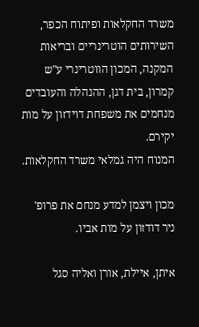משרד החקלאות ופיתוח הכפר, השירותים הוטרינריים ובריאות המקנה, המכון הווטרינרי ע"ש קמרון, בית דגן, ההנהלה והעובדים מנחמים את משפחת דוידזון על מות יקירם.
המנוח היה גמלאי משרד החקלאות.

מכון ויצמן למדע מנחם את פרופ' ניר דודזון על מות אביו.

איתן, איילת, אורן ואליה סגל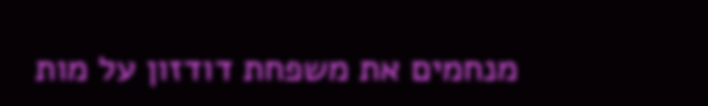מנחמים את משפחת דודזון על מות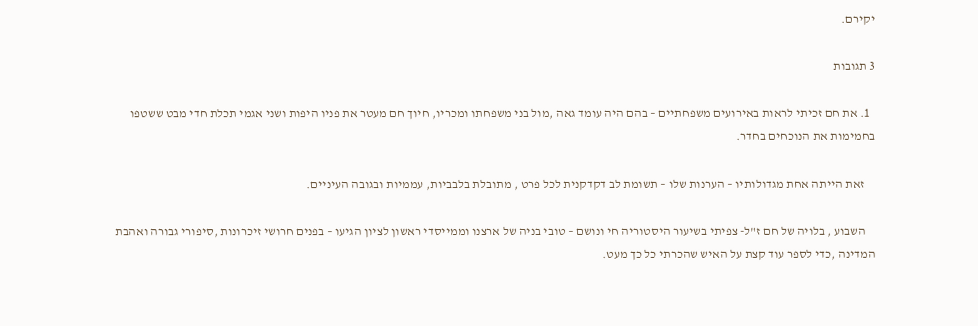יקירם.

3 תגובות

  1. את חם זכיתי לראות באירועים משפחתיים – בהם היה עומד גאה ,מול בני משפחתו ומכריו, חיוך חם מעטר את פניו היפות ושני אגמי תכלת חדי מבט ששטפו בחמימות את הנוכחים בחדר.

    זאת הייתה אחת מגדולותיו – הערנות שלו – תשומת לב דקדקנית לכל פרט , מתובלת בלבביות, עממיות ובגובה העיניים.

    השבוע , בלויה של חם ז"ל- צפיתי בשיעור היסטוריה חי ונושם – טובי בניה של ארצנו וממייסדי ראשון לציון הגיעו – בפנים חרושי זיכרונות ,סיפורי גבורה ואהבת המדינה ,כדי לספר עוד קצת על האיש שהכרתי כל כך מעט.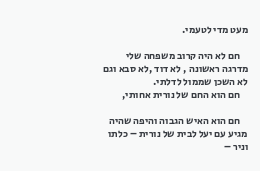מעט מדי לטעמי.

    חם לא היה קרוב משפחה שלי מדרגה ראשונה , לא דוד ,לא סבא וגם לא השכן שממול לדלתי.
    חם הוא החם של נורית אחותי,

    חם הוא האיש הגבוה והיפה שהיה מגיע עם יעל לבית של נורית – כלתו וניר –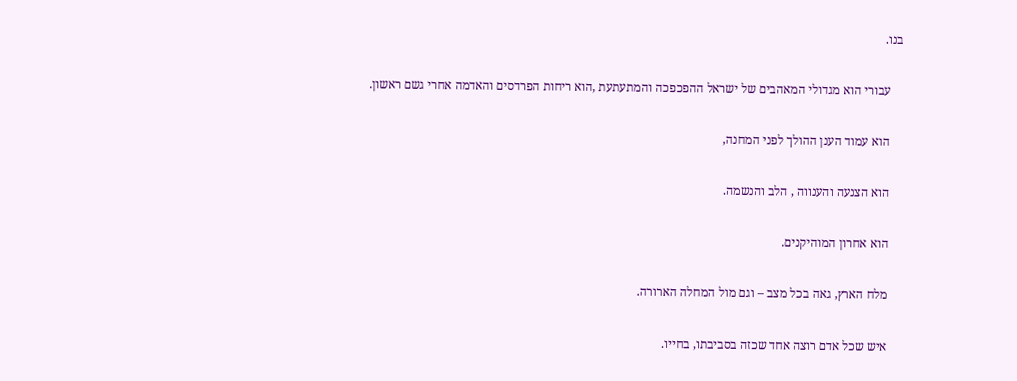בנו.

    עבורי הוא מגדולי המאהבים של ישראל ההפכפכה והמתעתעת ,הוא ריחות הפרדסים והאדמה אחרי גשם ראשון.

    הוא עמוד הענן ההולך לפני המחנה,

    הוא הצנעה והענווה , הלב והנשמה.

    הוא אחרון המוהיקנים.

    מלח הארץ, גאה בכל מצב – וגם מול המחלה הארורה.

    איש שכל אדם רוצה אחד שכזה בסביבתו, בחייו.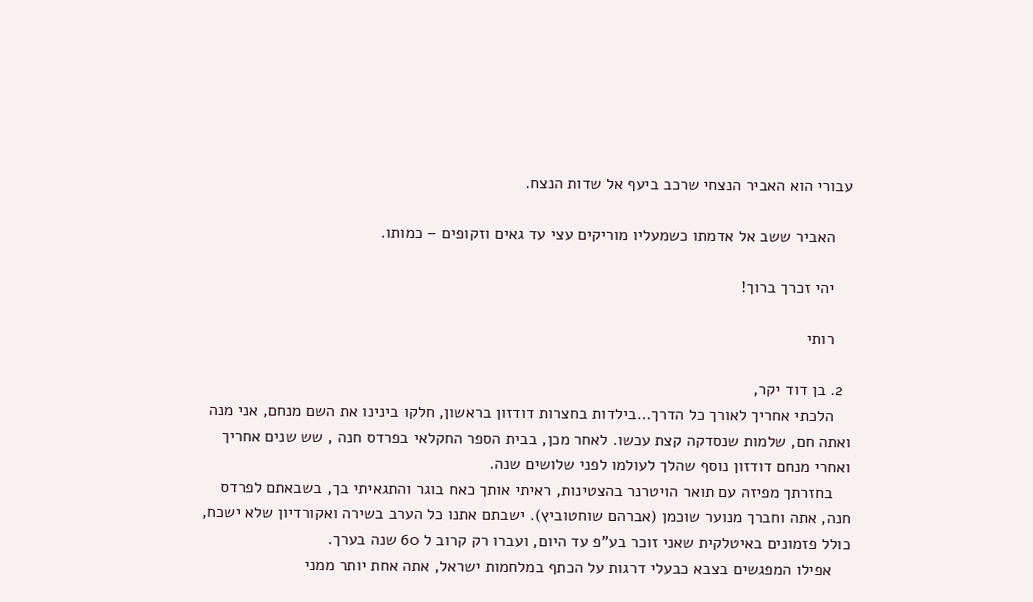עבורי הוא האביר הנצחי שרכב ביעף אל שדות הנצח.

    האביר ששב אל אדמתו כשמעליו מוריקים עצי עד גאים וזקופים – כמותו.

    יהי זכרך ברוך!

    רותי

  2. בן דוד יקר,
    הלכתי אחריך לאורך כל הדרך…בילדות בחצרות דודזון בראשון, חלקו בינינו את השם מנחם, אני מנה ואתה חם, שלמות שנסדקה קצת עכשו. לאחר מכן, בבית הספר החקלאי בפרדס חנה , שש שנים אחריך ואחרי מנחם דודזון נוסף שהלך לעולמו לפני שלושים שנה.
    בחזרתך מפיזה עם תואר הויטרנר בהצטינות, ראיתי אותך כאח בוגר והתגאיתי בך, בשבאתם לפרדס חנה, אתה וחברך מנוער שוכמן (אברהם שוחטוביץ). ישבתם אתנו כל הערב בשירה ואקורדיון שלא ישכח, כולל פזמונים באיטלקית שאני זוכר בע"פ עד היום, ועברו רק קרוב ל 60 שנה בערך.
    אפילו המפגשים בצבא כבעלי דרגות על הכתף במלחמות ישראל, אתה אחת יותר ממני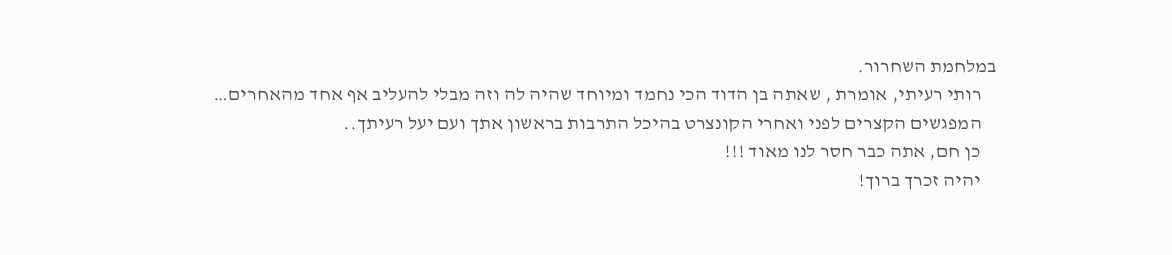במלחמת השחרור.
    רותי רעיתי, אומרת , שאתה בן הדוד הכי נחמד ומיוחד שהיה לה וזה מבלי להעליב אף אחד מהאחרים…
    המפגשים הקצרים לפני ואחרי הקונצרט בהיכל התרבות בראשון אתך ועם יעל רעיתך..
    כן חם, אתה כבר חסר לנו מאוד !!!
    יהיה זכרך ברוך!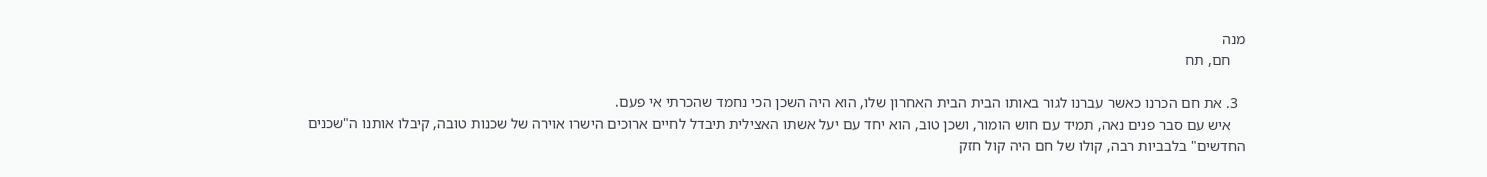מנה
    חם, תח

  3. את חם הכרנו כאשר עברנו לגור באותו הבית הבית האחרון שלו, הוא היה השכן הכי נחמד שהכרתי אי פעם.
    איש עם סבר פנים נאה, תמיד עם חוש הומור, ושכן טוב, הוא יחד עם יעל אשתו האצילית תיבדל לחיים ארוכים הישרו אוירה של שכנות טובה, קיבלו אותנו ה"שכנים החדשים" בלבביות רבה, קולו של חם היה קול חזק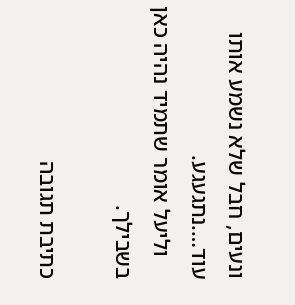ונעים, חבל שלא נשמע אותו עוד….נתגעגע.
    וליעל אומר שתמיד נהיה כאן בשבילך.

כתיבת תגובה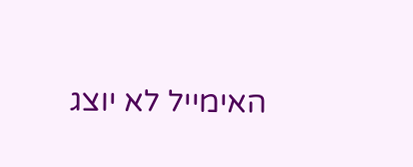האימייל לא יוצג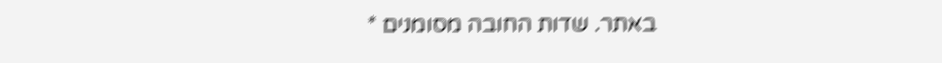באתר. שדות החובה מסומנים *